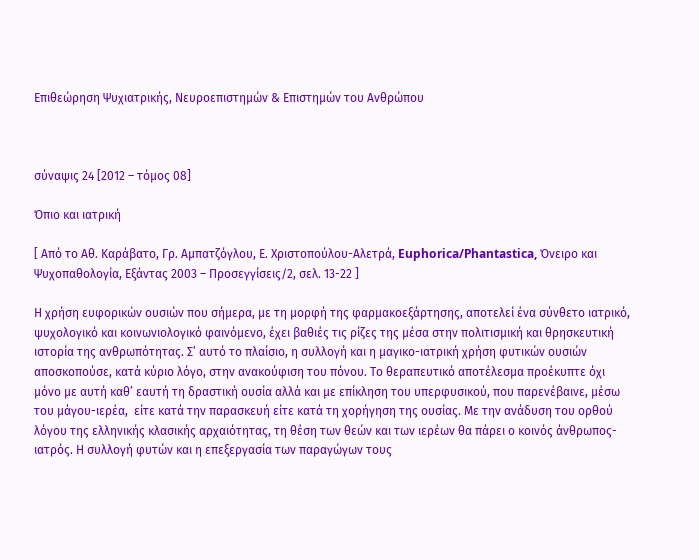Επιθεώρηση Ψυχιατρικής, Νευροεπιστημών & Επιστημών του Ανθρώπου



σύναψις 24 [2012 – τόμος 08]

Όπιο και ιατρική

[ Από το Αθ. Καράβατο, Γρ. Αμπατζόγλου, Ε. Χριστοπούλου-Αλετρά, Euphorica/Phantastica, Όνειρο και Ψυχοπαθολογία, Εξάντας 2003 – Προσεγγίσεις/2, σελ. 13-22 ]

Η χρήση ευφορικών ουσιών που σήμερα, με τη μορφή της φαρμακοεξάρτησης, αποτελεί ένα σύνθετο ιατρικό, ψυχολογικό και κοινωνιολογικό φαινόμενο, έχει βαθιές τις ρίζες της μέσα στην πολιτισμική και θρησκευτική ιστορία της ανθρωπότητας. Σ’ αυτό το πλαίσιο, η συλλογή και η μαγικο-ιατρική χρήση φυτικών ουσιών αποσκοπούσε, κατά κύριο λόγο, στην ανακούφιση του πόνου. Το θεραπευτικό αποτέλεσμα προέκυπτε όχι μόνο με αυτή καθ’ εαυτή τη δραστική ουσία αλλά και με επίκληση του υπερφυσικού, που παρενέβαινε, μέσω του μάγου-ιερέα,  είτε κατά την παρασκευή είτε κατά τη χορήγηση της ουσίας. Με την ανάδυση του ορθού λόγου της ελληνικής κλασικής αρχαιότητας, τη θέση των θεών και των ιερέων θα πάρει ο κοινός άνθρωπος-ιατρός. Η συλλογή φυτών και η επεξεργασία των παραγώγων τους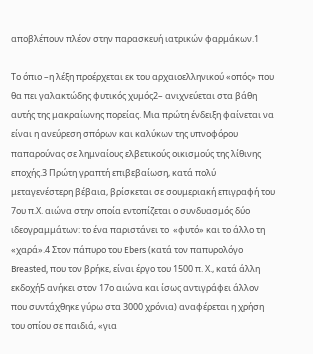αποβλέπουν πλέον στην παρασκευή ιατρικών φαρμάκων.1

Το όπιο –η λέξη προέρχεται εκ του αρχαιοελληνικού «οπός» που θα πει γαλακτώδης φυτικός χυμός2– ανιχνεύεται στα βάθη αυτής της μακραίωνης πορείας. Μια πρώτη ένδειξη φαίνεται να είναι η ανεύρεση σπόρων και καλύκων της υπνοφόρου παπαρούνας σε λημναίους ελβετικούς οικισμούς της λίθινης εποχής.3 Πρώτη γραπτή επιβεβαίωση, κατά πολύ μεταγενέστερη βέβαια, βρίσκεται σε σουμεριακή επιγραφή του 7ου π.Χ. αιώνα στην οποία εντοπίζεται ο συνδυασμός δύο ιδεογραμμάτων: το ένα παριστάνει το  «φυτό» και το άλλο τη «χαρά».4 Στον πάπυρο του Ebers (κατά τον παπυρολόγο Breasted, που τον βρήκε, είναι έργο του 1500 π. Χ., κατά άλλη εκδοχή5 ανήκει στον 17ο αιώνα και ίσως αντιγράφει άλλον που συντάχθηκε γύρω στα 3000 χρόνια) αναφέρεται η χρήση του οπίου σε παιδιά, «για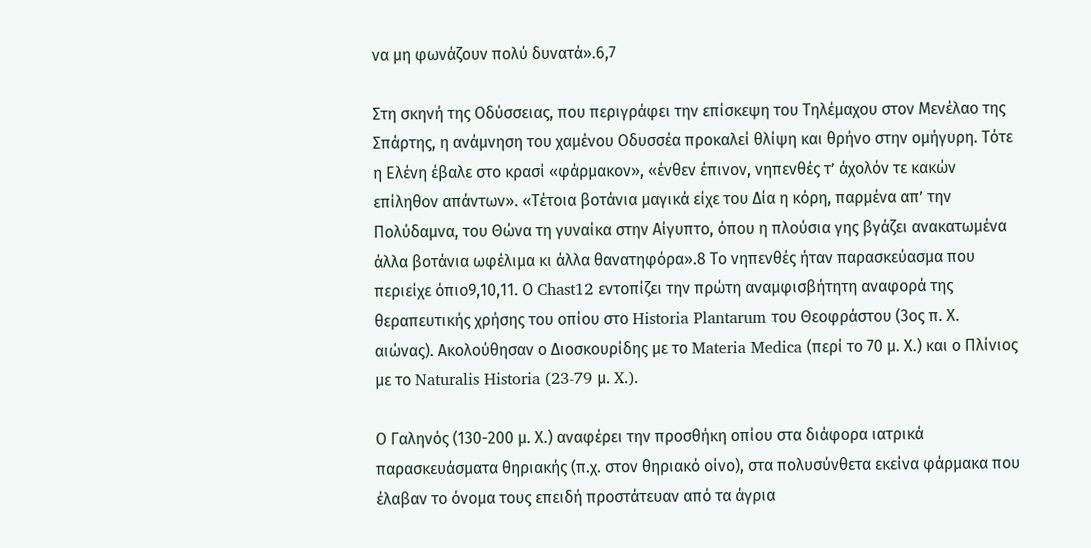να μη φωνάζουν πολύ δυνατά».6,7

Στη σκηνή της Οδύσσειας, που περιγράφει την επίσκεψη του Τηλέμαχου στον Μενέλαο της Σπάρτης, η ανάμνηση του χαμένου Οδυσσέα προκαλεί θλίψη και θρήνο στην ομήγυρη. Τότε η Ελένη έβαλε στο κρασί «φάρμακον», «ένθεν έπινον, νηπενθές τ’ άχολόν τε κακών επίληθον απάντων». «Τέτοια βοτάνια μαγικά είχε του Δία η κόρη, παρμένα απ’ την Πολύδαμνα, του Θώνα τη γυναίκα στην Αίγυπτο, όπου η πλούσια γης βγάζει ανακατωμένα άλλα βοτάνια ωφέλιμα κι άλλα θανατηφόρα».8 Το νηπενθές ήταν παρασκεύασμα που περιείχε όπιο9,10,11. Ο Chast12 εντοπίζει την πρώτη αναμφισβήτητη αναφορά της θεραπευτικής χρήσης του οπίου στο Historia Plantarum του Θεοφράστου (3ος π. Χ. αιώνας). Ακολούθησαν ο Διοσκουρίδης με το Materia Medica (περί το 70 μ. Χ.) και ο Πλίνιος με το Naturalis Historia (23-79 μ. X.).

Ο Γαληνός (130-200 μ. Χ.) αναφέρει την προσθήκη οπίου στα διάφορα ιατρικά παρασκευάσματα θηριακής (π.χ. στον θηριακό οίνο), στα πολυσύνθετα εκείνα φάρμακα που έλαβαν το όνομα τους επειδή προστάτευαν από τα άγρια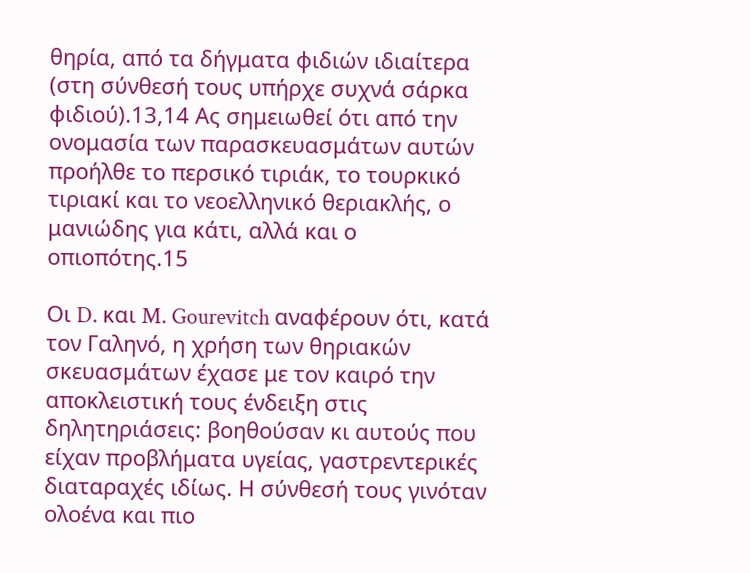θηρία, από τα δήγματα φιδιών ιδιαίτερα (στη σύνθεσή τους υπήρχε συχνά σάρκα φιδιού).13,14 Ας σημειωθεί ότι από την ονομασία των παρασκευασμάτων αυτών προήλθε το περσικό τιριάκ, το τουρκικό τιριακί και το νεοελληνικό θεριακλής, ο μανιώδης για κάτι, αλλά και ο οπιοπότης.15

Οι D. και M. Gourevitch αναφέρουν ότι, κατά τον Γαληνό, η χρήση των θηριακών σκευασμάτων έχασε με τον καιρό την αποκλειστική τους ένδειξη στις δηλητηριάσεις: βοηθούσαν κι αυτούς που είχαν προβλήματα υγείας, γαστρεντερικές διαταραχές ιδίως. Η σύνθεσή τους γινόταν ολοένα και πιο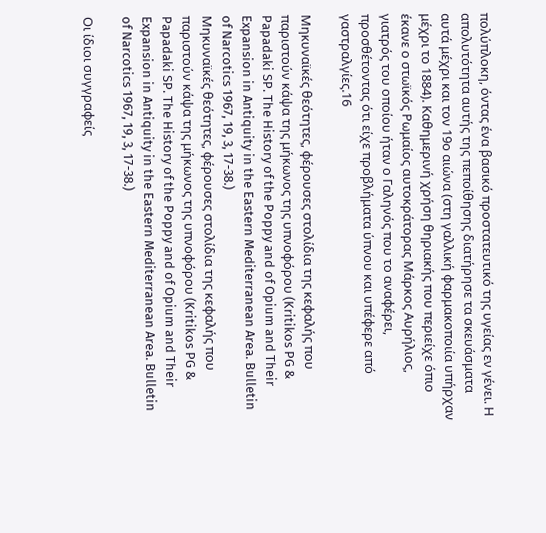πολύπλοκη, όντας ένα βασικό προστατευτικό της υγείας εν γένει. Η απολυτότητα αυτής της πεποίθησης διατήρησε τα σκευάσματα αυτά μέχρι και τον 19ο αιώνα (στη γαλλική φαρμακοποιία υπήρχαν μέχρι το 1884). Καθημερινή χρήση θηριακής που περιείχε όπιο έκανε ο στωϊκός Ρωμαίος αυτοκράτορας Μάρκος Αυρήλιος, γιατρός του οποίου ήταν ο Γαληνός που το αναφέρει, προσθέτοντας ότι είχε προβλήματα ύπνου και υπέφερε από γαστραλγίες.16

Μηκυναϊκές θεότητες, φέρουσες στολίδια της κεφαλής που παριστούν κάψα της μήκωνος της υπνοφόρου (Kritikos PG & Papadaki SP. The History of the Poppy and of Opium and Their Expansion in Antiquity in the Eastern Mediterranean Area. Bulletin of Narcotics 1967, 19, 3, 17-38.)
Μηκυναϊκές θεότητες, φέρουσες στολίδια της κεφαλής που παριστούν κάψα της μήκωνος της υπνοφόρου (Kritikos PG & Papadaki SP. The History of the Poppy and of Opium and Their Expansion in Antiquity in the Eastern Mediterranean Area. Bulletin of Narcotics 1967, 19, 3, 17-38.)

Οι ίδιοι συγγραφείς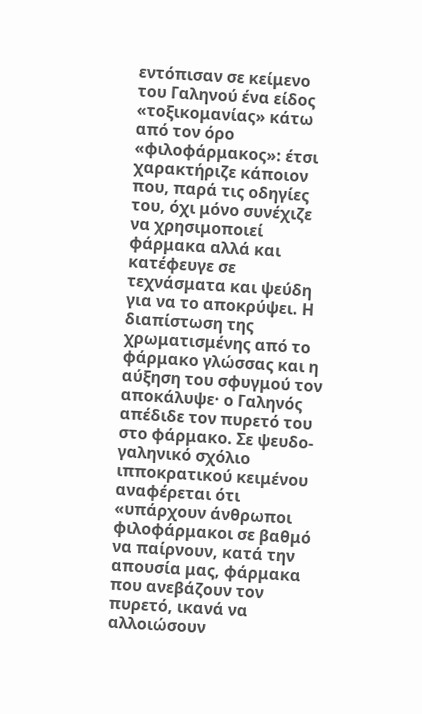εντόπισαν σε κείμενο του Γαληνού ένα είδος «τοξικομανίας» κάτω από τον όρο «φιλοφάρμακος»: έτσι χαρακτήριζε κάποιον που, παρά τις οδηγίες του, όχι μόνο συνέχιζε να χρησιμοποιεί φάρμακα αλλά και κατέφευγε σε τεχνάσματα και ψεύδη για να το αποκρύψει. Η διαπίστωση της χρωματισμένης από το φάρμακο γλώσσας και η αύξηση του σφυγμού τον αποκάλυψε· ο Γαληνός απέδιδε τον πυρετό του στο φάρμακο. Σε ψευδο-γαληνικό σχόλιο ιπποκρατικού κειμένου αναφέρεται ότι «υπάρχουν άνθρωποι φιλοφάρμακοι σε βαθμό να παίρνουν, κατά την απουσία μας, φάρμακα που ανεβάζουν τον πυρετό, ικανά να αλλοιώσουν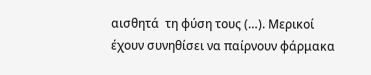αισθητά  τη φύση τους (…). Μερικοί έχουν συνηθίσει να παίρνουν φάρμακα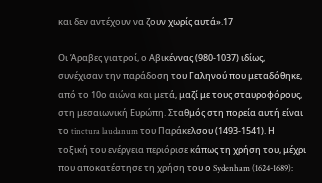και δεν αντέχουν να ζουν χωρίς αυτά».17

Οι Άραβες γιατροί, ο Αβικέννας (980-1037) ιδίως, συνέχισαν την παράδοση του Γαληνού που μεταδόθηκε, από το 10ο αιώνα και μετά, μαζί με τους σταυροφόρους, στη μεσαιωνική Ευρώπη. Σταθμός στη πορεία αυτή είναι το tinctura laudanum του Παράκελσου (1493-1541). Η τοξική του ενέργεια περιόρισε κάπως τη χρήση του, μέχρι που αποκατέστησε τη χρήση του ο Sydenham (1624-1689):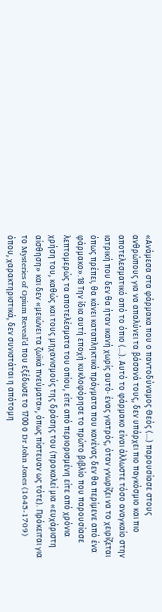«Ανάμεσα στα φάρμακα που ο παντοδύναμος Θεός (…) παρουσίασε στους ανθρώπους για να απαλύνει τα βάσανά τους, δεν υπάρχει πιο παγκόσμιο και πιο αποτελεσματικό από το όπιο (…). Αυτό το φάρμακο είναι άλλωστε τόσο αναγκαίο στην ιατρική που δεν θα ήταν ικανή χωρίς αυτό· ένας γιατρός, όταν γνωρίζει να το χειρίζεται όπως πρέπει, θα κάνει καταπληκτικά πράγματα που κανένας δεν θα περίμενε από ένα φάρμακο».18 Την ίδια αυτή εποχή κυκλοφόρησε το πρώτο βιβλίο που παρουσίασε λεπτομερώς τα αποτελέσματα του οπίου, είτε από περιορισμένη είτε από χρόνια χρήση του, καθώς και τους μηχανισμούς της δράσης του (προκαλεί μια «ευχάριστη αίσθηση» και δεν «μειώνει τα ζωϊκά πνεύματα», όπως πίστευαν ως τότε). Πρόκειται για το Mysteries of Opium Reveal’d που εξέδωσε το 1700 ο Dr John Jones (1645-1709) όπου, χαρακτηριστικά, δεν συνιστάται η απότομη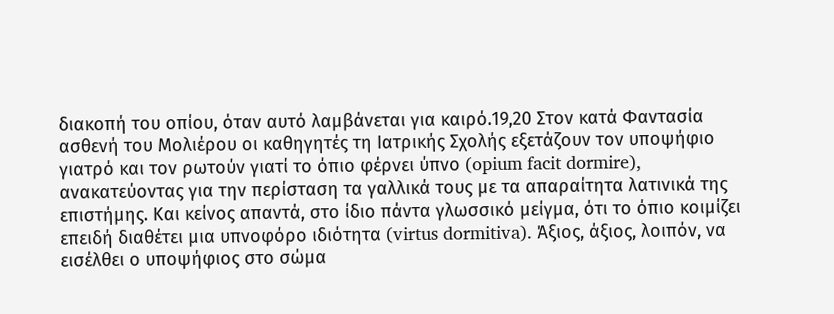διακοπή του οπίου, όταν αυτό λαμβάνεται για καιρό.19,20 Στον κατά Φαντασία ασθενή του Μολιέρου οι καθηγητές τη Ιατρικής Σχολής εξετάζουν τον υποψήφιο γιατρό και τον ρωτούν γιατί το όπιο φέρνει ύπνο (opium facit dormire), ανακατεύοντας για την περίσταση τα γαλλικά τους με τα απαραίτητα λατινικά της επιστήμης. Και κείνος απαντά, στο ίδιο πάντα γλωσσικό μείγμα, ότι το όπιο κοιμίζει επειδή διαθέτει μια υπνοφόρο ιδιότητα (virtus dormitiva). Άξιος, άξιος, λοιπόν, να εισέλθει ο υποψήφιος στο σώμα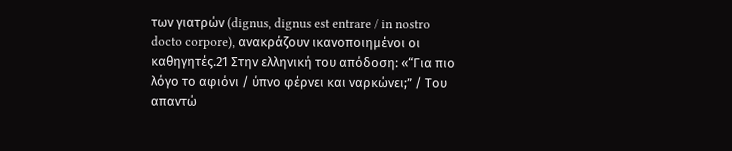των γιατρών (dignus, dignus est entrare / in nostro docto corpore), ανακράζουν ικανοποιημένοι οι καθηγητές.21 Στην ελληνική του απόδοση: «“Για πιο λόγο το αφιόνι / ύπνο φέρνει και ναρκώνει;” / Tου απαντώ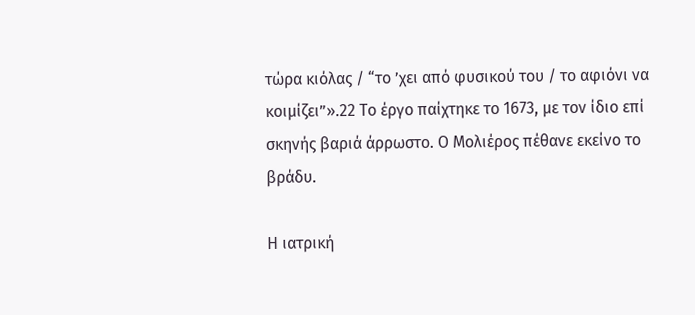τώρα κιόλας / “το ’χει από φυσικού του / το αφιόνι να κοιμίζει”».22 Το έργο παίχτηκε το 1673, με τον ίδιο επί σκηνής βαριά άρρωστο. Ο Μολιέρος πέθανε εκείνο το βράδυ.

Η ιατρική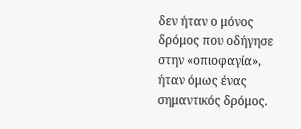δεν ήταν ο μόνος δρόμος που οδήγησε στην «οπιοφαγία», ήταν όμως ένας σημαντικός δρόμος.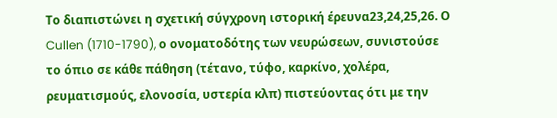Το διαπιστώνει η σχετική σύγχρονη ιστορική έρευνα23,24,25,26. Ο Cullen (1710-1790), ο ονοματοδότης των νευρώσεων, συνιστούσε το όπιο σε κάθε πάθηση (τέτανο, τύφο, καρκίνο, χολέρα, ρευματισμούς, ελονοσία, υστερία κλπ) πιστεύοντας ότι με την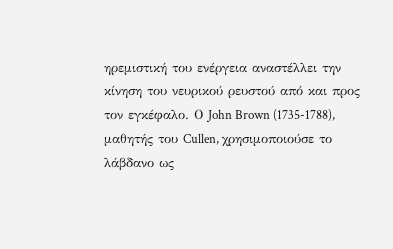ηρεμιστική του ενέργεια αναστέλλει την κίνηση του νευρικού ρευστού από και προς τον εγκέφαλο. Ο John Brown (1735-1788), μαθητής του Cullen, χρησιμοποιούσε το λάβδανο ως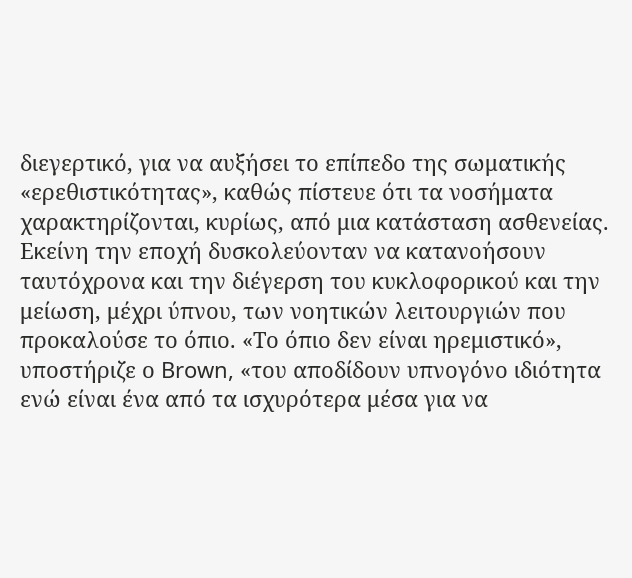διεγερτικό, για να αυξήσει το επίπεδο της σωματικής «ερεθιστικότητας», καθώς πίστευε ότι τα νοσήματα χαρακτηρίζονται, κυρίως, από μια κατάσταση ασθενείας. Εκείνη την εποχή δυσκολεύονταν να κατανοήσουν ταυτόχρονα και την διέγερση του κυκλοφορικού και την μείωση, μέχρι ύπνου, των νοητικών λειτουργιών που προκαλούσε το όπιο. «Το όπιο δεν είναι ηρεμιστικό», υποστήριζε ο Brown, «του αποδίδουν υπνογόνο ιδιότητα ενώ είναι ένα από τα ισχυρότερα μέσα για να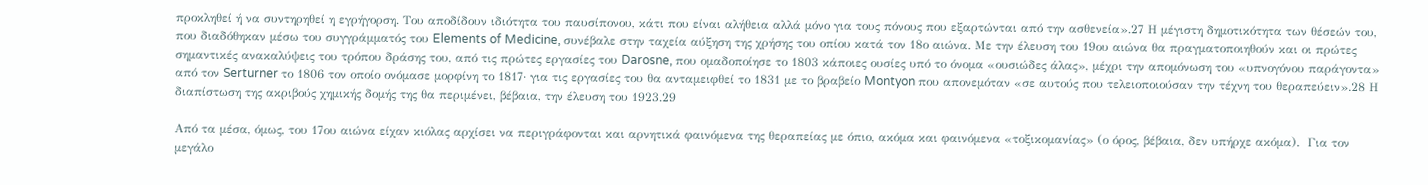προκληθεί ή να συντηρηθεί η εγρήγορση. Του αποδίδουν ιδιότητα του παυσίπονου, κάτι που είναι αλήθεια αλλά μόνο για τους πόνους που εξαρτώνται από την ασθενεία».27 Η μέγιστη δημοτικότητα των θέσεών του, που διαδόθηκαν μέσω του συγγράμματός του Elements of Medicine, συνέβαλε στην ταχεία αύξηση της χρήσης του οπίου κατά τον 18ο αιώνα. Με την έλευση του 19ου αιώνα θα πραγματοποιηθούν και οι πρώτες σημαντικές ανακαλύψεις του τρόπου δράσης του, από τις πρώτες εργασίες του Darosne, που ομαδοποίησε το 1803 κάποιες ουσίες υπό το όνομα «ουσιώδες άλας», μέχρι την απομόνωση του «υπνογόνου παράγοντα» από τον Serturner το 1806 τον οποίο ονόμασε μορφίνη το 1817· για τις εργασίες του θα ανταμειφθεί το 1831 με το βραβείο Montyon που απονεμόταν «σε αυτούς που τελειοποιούσαν την τέχνη του θεραπεύειν».28 Η διαπίστωση της ακριβούς χημικής δομής της θα περιμένει, βέβαια, την έλευση του 1923.29

Από τα μέσα, όμως, του 17ου αιώνα είχαν κιόλας αρχίσει να περιγράφονται και αρνητικά φαινόμενα της θεραπείας με όπιο, ακόμα και φαινόμενα «τοξικομανίας» (ο όρος, βέβαια, δεν υπήρχε ακόμα).  Για τον μεγάλο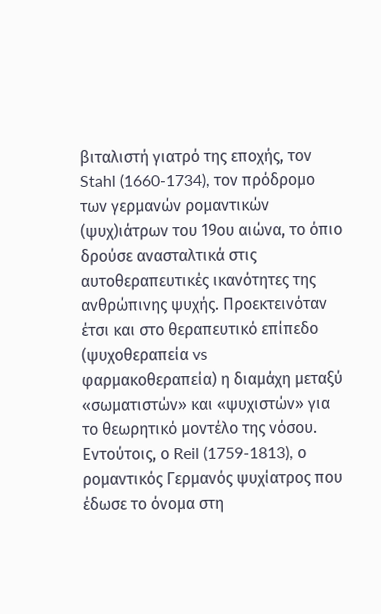βιταλιστή γιατρό της εποχής, τον Stahl (1660-1734), τον πρόδρομο των γερμανών ρομαντικών (ψυχ)ιάτρων του 19ου αιώνα, το όπιο δρούσε ανασταλτικά στις αυτοθεραπευτικές ικανότητες της ανθρώπινης ψυχής. Προεκτεινόταν έτσι και στο θεραπευτικό επίπεδο (ψυχοθεραπεία vs φαρμακοθεραπεία) η διαμάχη μεταξύ «σωματιστών» και «ψυχιστών» για το θεωρητικό μοντέλο της νόσου. Εντούτοις, ο Reil (1759-1813), ο ρομαντικός Γερμανός ψυχίατρος που έδωσε το όνομα στη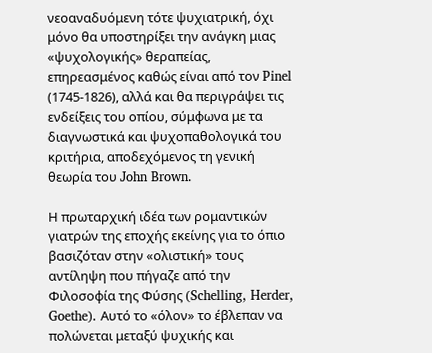νεοαναδυόμενη τότε ψυχιατρική, όχι μόνο θα υποστηρίξει την ανάγκη μιας «ψυχολογικής» θεραπείας, επηρεασμένος καθώς είναι από τον Pinel (1745-1826), αλλά και θα περιγράψει τις ενδείξεις του οπίου, σύμφωνα με τα διαγνωστικά και ψυχοπαθολογικά του κριτήρια, αποδεχόμενος τη γενική θεωρία του John Brown.

Η πρωταρχική ιδέα των ρομαντικών γιατρών της εποχής εκείνης για το όπιο βασιζόταν στην «ολιστική» τους αντίληψη που πήγαζε από την Φιλοσοφία της Φύσης (Schelling, Herder, Goethe). Αυτό το «όλον» το έβλεπαν να πολώνεται μεταξύ ψυχικής και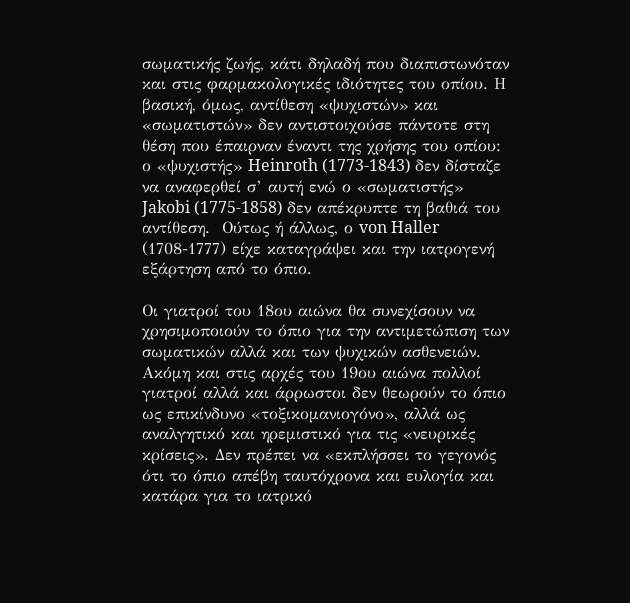σωματικής ζωής, κάτι δηλαδή που διαπιστωνόταν και στις φαρμακολογικές ιδιότητες του οπίου. Η βασική, όμως, αντίθεση «ψυχιστών» και «σωματιστών» δεν αντιστοιχούσε πάντοτε στη θέση που έπαιρναν έναντι της χρήσης του οπίου: ο «ψυχιστής» Heinroth (1773-1843) δεν δίσταζε να αναφερθεί σ’ αυτή ενώ ο «σωματιστής» Jakobi (1775-1858) δεν απέκρυπτε τη βαθιά του αντίθεση.  Ούτως ή άλλως, ο von Haller (1708-1777) είχε καταγράψει και την ιατρογενή εξάρτηση από το όπιο.

Οι γιατροί του 18ου αιώνα θα συνεχίσουν να χρησιμοποιούν το όπιο για την αντιμετώπιση των σωματικών αλλά και των ψυχικών ασθενειών.  Ακόμη και στις αρχές του 19ου αιώνα πολλοί γιατροί αλλά και άρρωστοι δεν θεωρούν το όπιο ως επικίνδυνο «τοξικομανιογόνο», αλλά ως αναλγητικό και ηρεμιστικό για τις «νευρικές κρίσεις». Δεν πρέπει να «εκπλήσσει το γεγονός ότι το όπιο απέβη ταυτόχρονα και ευλογία και κατάρα για το ιατρικό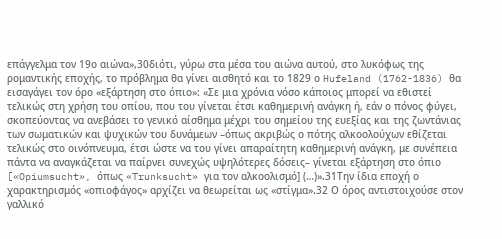επάγγελμα τον 19ο αιώνα»,30διότι, γύρω στα μέσα του αιώνα αυτού, στο λυκόφως της ρομαντικής εποχής, το πρόβλημα θα γίνει αισθητό και το 1829 ο Hufeland (1762-1836) θα εισαγάγει τον όρο «εξάρτηση στο όπιο»: «Σε μια χρόνια νόσο κάποιος μπορεί να εθιστεί τελικώς στη χρήση του οπίου, που του γίνεται έτσι καθημερινή ανάγκη ή, εάν ο πόνος φύγει, σκοπεύοντας να ανεβάσει το γενικό αίσθημα μέχρι του σημείου της ευεξίας και της ζωντάνιας των σωματικών και ψυχικών του δυνάμεων –όπως ακριβώς ο πότης αλκοολούχων εθίζεται τελικώς στο οινόπνευμα, έτσι ώστε να του γίνει απαραίτητη καθημερινή ανάγκη, με συνέπεια πάντα να αναγκάζεται να παίρνει συνεχώς υψηλότερες δόσεις– γίνεται εξάρτηση στο όπιο [«Opiumsucht», όπως «Trunksucht» για τον αλκοολισμό] (…)».31Την ίδια εποχή ο χαρακτηρισμός «οπιοφάγος» αρχίζει να θεωρείται ως «στίγμα».32 Ο όρος αντιστοιχούσε στον γαλλικό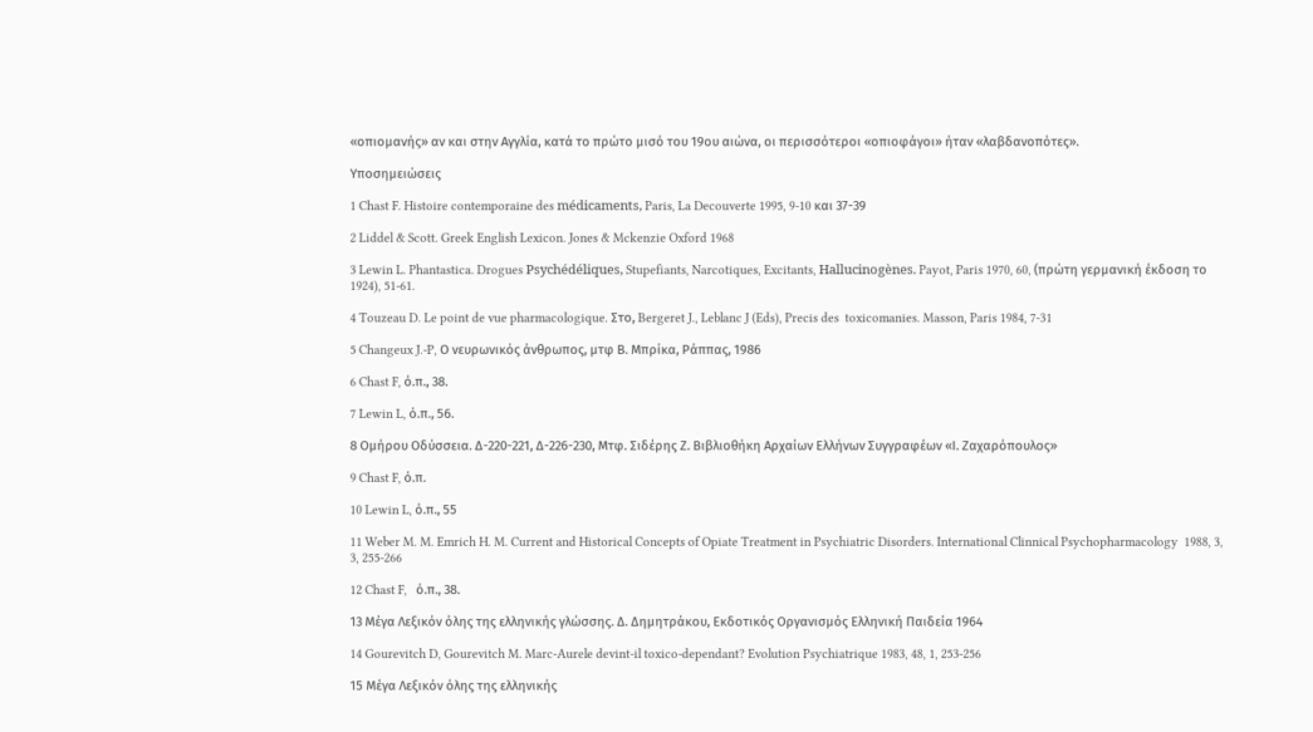«οπιομανής» αν και στην Αγγλία, κατά το πρώτο μισό του 19ου αιώνα, οι περισσότεροι «οπιοφάγοι» ήταν «λαβδανοπότες».

Υποσημειώσεις

1 Chast F. Histoire contemporaine des médicaments, Paris, La Decouverte 1995, 9-10 και 37-39

2 Liddel & Scott. Greek English Lexicon. Jones & Mckenzie Oxford 1968

3 Lewin L. Phantastica. Drogues Psychédéliques, Stupefiants, Narcotiques, Excitants, Hallucinogènes. Payot, Paris 1970, 60, (πρώτη γερμανική έκδοση το 1924), 51-61.

4 Touzeau D. Le point de vue pharmacologique. Στο, Bergeret J., Leblanc J (Eds), Precis des  toxicomanies. Masson, Paris 1984, 7-31

5 Changeux J.-P, Ο νευρωνικός άνθρωπος, μτφ Β. Μπρίκα, Ράππας, 1986

6 Chast F, ό.π., 38.

7 Lewin L, ό.π., 56.

8 Ομήρου Οδύσσεια. Δ-220-221, Δ-226-230, Μτφ. Σιδέρης Ζ. Βιβλιοθήκη Αρχαίων Ελλήνων Συγγραφέων «Ι. Ζαχαρόπουλος»

9 Chast F, ό.π.

10 Lewin L, ό.π., 55

11 Weber M. M. Emrich H. M. Current and Historical Concepts of Opiate Treatment in Psychiatric Disorders. International Clinnical Psychopharmacology  1988, 3, 3, 255-266

12 Chast F,   ό.π., 38.

13 Μέγα Λεξικόν όλης της ελληνικής γλώσσης. Δ. Δημητράκου, Εκδοτικός Οργανισμός Ελληνική Παιδεία 1964

14 Gourevitch D, Gourevitch M. Marc-Aurele devint-il toxico-dependant? Evolution Psychiatrique 1983, 48, 1, 253-256

15 Μέγα Λεξικόν όλης της ελληνικής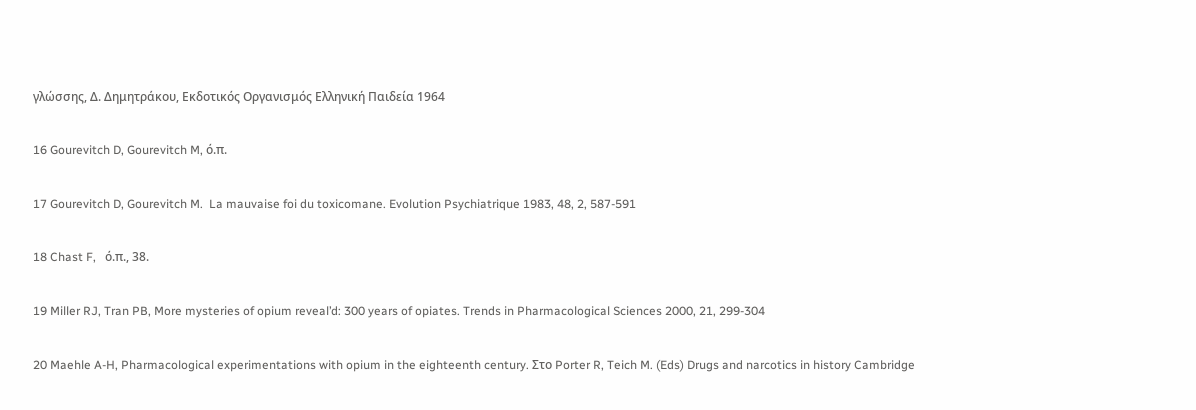γλώσσης, Δ. Δημητράκου, Εκδοτικός Οργανισμός Ελληνική Παιδεία 1964

16 Gourevitch D, Gourevitch M, ό.π.

17 Gourevitch D, Gourevitch M.  La mauvaise foi du toxicomane. Evolution Psychiatrique 1983, 48, 2, 587-591

18 Chast F,   ό.π., 38.

19 Miller RJ, Tran PB, More mysteries of opium reveal’d: 300 years of opiates. Trends in Pharmacological Sciences 2000, 21, 299-304

20 Maehle A-H, Pharmacological experimentations with opium in the eighteenth century. Στο Porter R, Teich M. (Eds) Drugs and narcotics in history Cambridge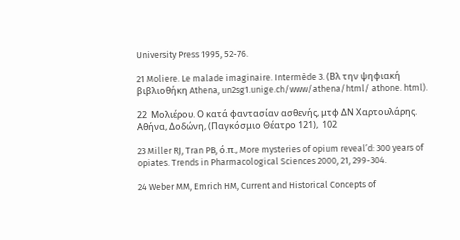University Press 1995, 52-76.

21 Moliere. Le malade imaginaire. Intermède 3. (Βλ την ψηφιακή βιβλιοθήκη Athena, un2sg1.unige.ch/www/athena/html/ athone. html).

22  Μολιέρου. Ο κατά φαντασίαν ασθενής, μτφ ΔΝ Χαρτουλάρης. Αθήνα, Δοδώνη, (Παγκόσμιο Θέατρο 121),  102

23 Miller RJ, Tran PB, ό.π., More mysteries of opium reveal’d: 300 years of opiates. Trends in Pharmacological Sciences 2000, 21, 299-304.

24 Weber MM, Emrich HM, Current and Historical Concepts of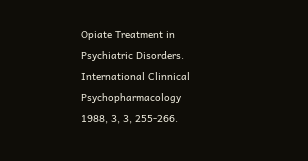Opiate Treatment in Psychiatric Disorders. International Clinnical Psychopharmacology  1988, 3, 3, 255-266.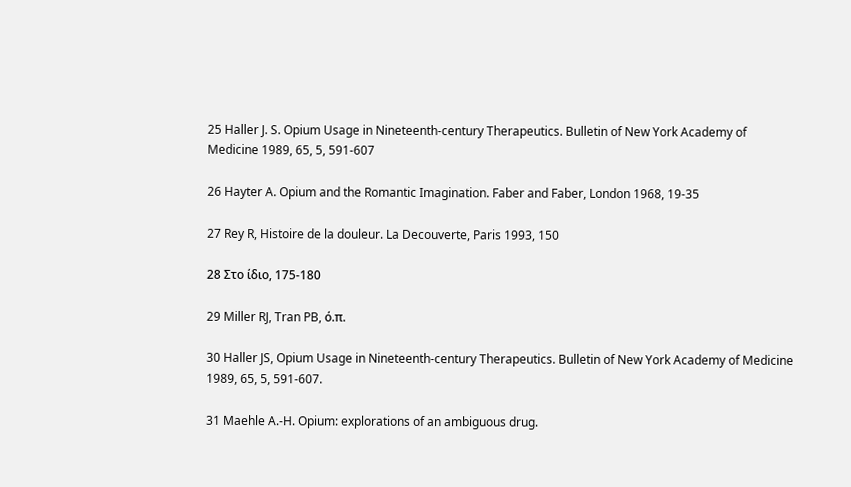25 Haller J. S. Opium Usage in Nineteenth-century Therapeutics. Bulletin of New York Academy of Medicine 1989, 65, 5, 591-607

26 Hayter A. Opium and the Romantic Imagination. Faber and Faber, London 1968, 19-35

27 Rey R, Histoire de la douleur. La Decouverte, Paris 1993, 150

28 Στο ίδιο, 175-180

29 Miller RJ, Tran PB, ό.π.

30 Haller JS, Opium Usage in Nineteenth-century Therapeutics. Bulletin of New York Academy of Medicine 1989, 65, 5, 591-607.

31 Maehle A.-H. Opium: explorations of an ambiguous drug.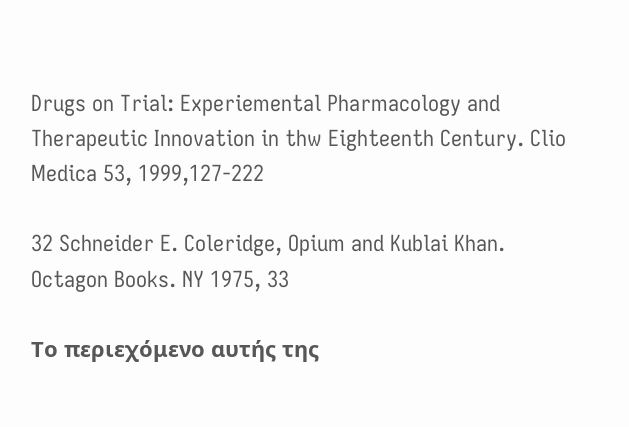Drugs on Trial: Experiemental Pharmacology and Therapeutic Innovation in thw Eighteenth Century. Clio Medica 53, 1999,127-222

32 Schneider E. Coleridge, Opium and Kublai Khan. Octagon Books. NY 1975, 33

Το περιεχόμενο αυτής της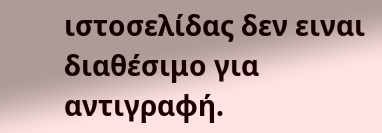ιστοσελίδας δεν ειναι διαθέσιμο για αντιγραφή.